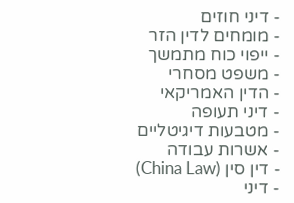- דיני חוזים
- מומחים לדין הזר
- ייפוי כוח מתמשך
- משפט מסחרי
- הדין האמריקאי
- דיני תעופה
- מטבעות דיגיטליים
- אשרות עבודה
- דין סין (China Law)
- דיני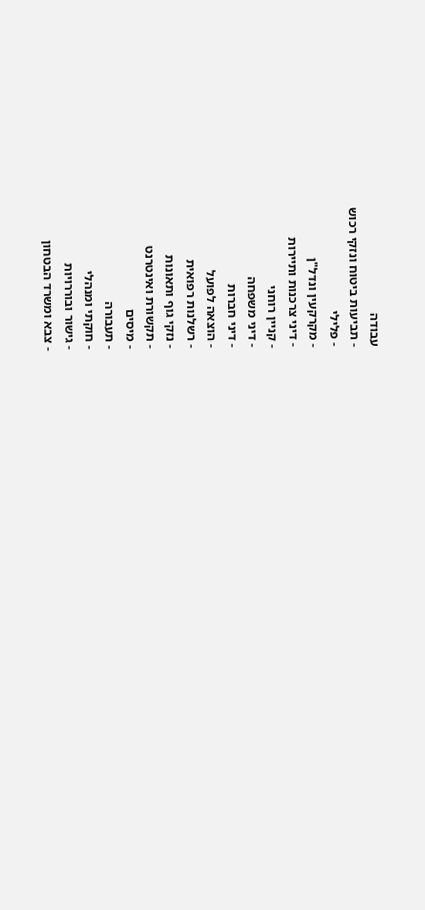עבודה
- תביעות ביטוח ונזקי רכוש
- פלילי
- מקרקעין ונדל"ן
- דיני צרכנות ותיירות
- קניין רוחני
- דיני משפחה
- דיני חברות
- הוצאה לפועל
- רשלנות רפואית
- נזקי גוף ותאונות
- תקשורת ואינטרנט
- מיסים
- תעבורה
- חוקתי ומנהלי
- גישור ובוררויות
- צבא ומשרד הבטחון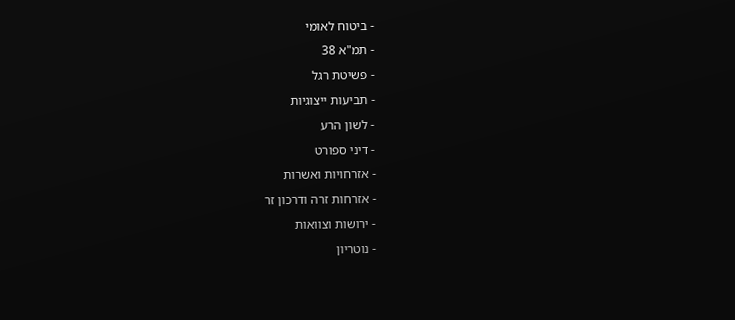- ביטוח לאומי
- תמ"א 38
- פשיטת רגל
- תביעות ייצוגיות
- לשון הרע
- דיני ספורט
- אזרחויות ואשרות
- אזרחות זרה ודרכון זר
- ירושות וצוואות
- נוטריון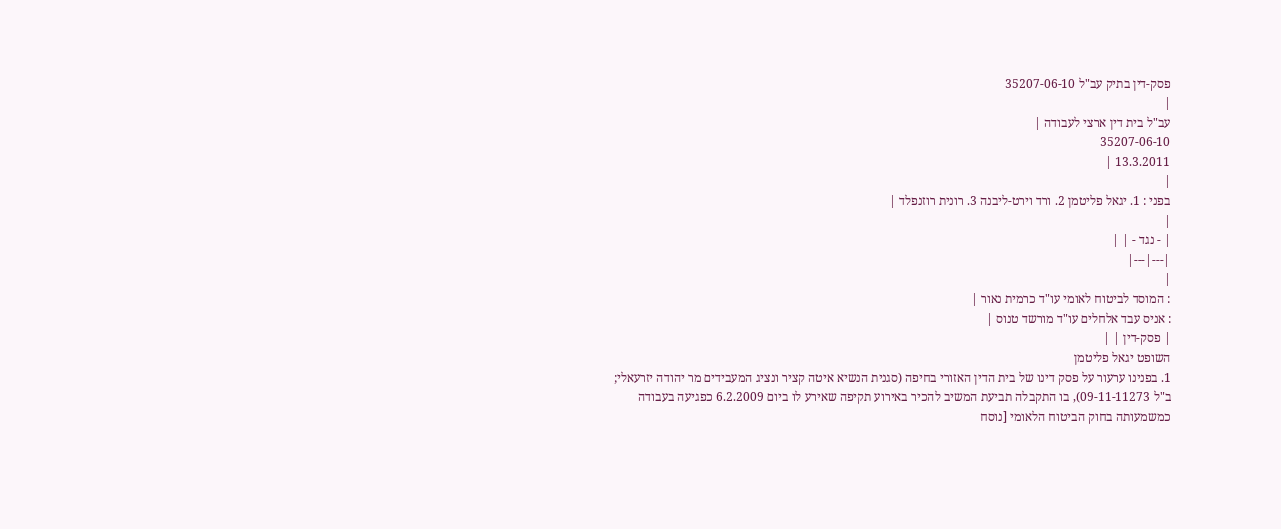פסק-דין בתיק עב"ל 35207-06-10
|
עב"ל בית דין ארצי לעבודה |
35207-06-10
13.3.2011 |
|
בפני : 1. יגאל פליטמן 2. ורד וירט-ליבנה 3. רונית רוזנפלד |
|
| - נגד - | |
|---|---|
|
: המוסד לביטוח לאומי עו"ד כרמית נאור |
: אניס עבד אלחלים עו"ד מורשד טנוס |
| פסק-דין | |
השופט יגאל פליטמן
1. בפנינו ערעור על פסק דינו של בית הדין האזורי בחיפה (סגנית הנשיא איטה קציר ונציג המעבידים מר יהודה יזרעאלי; ב"ל 09-11-11273), בו התקבלה תביעת המשיב להכיר באירוע תקיפה שאירע לו ביום 6.2.2009 כפגיעה בעבודה כמשמעותה בחוק הביטוח הלאומי [נוסח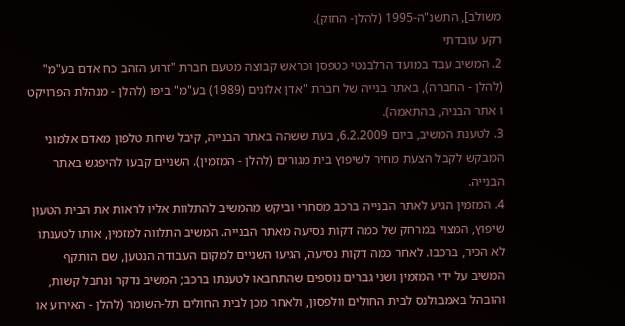משולב], התשנ"ה-1995 (להלן- החוק).
רקע עובדתי
2. המשיב עבד במועד הרלבנטי כטפסן וכראש קבוצה מטעם חברת "זרוע הזהב כח אדם בע"מ" (להלן - החברה), באתר בנייה של חברת "אדן אלונים (1989) בע"מ" ביפו (להלן - מנהלת הפרויקט ו אתר הבניה, בהתאמה).
3. לטענת המשיב, ביום 6.2.2009, בעת ששהה באתר הבנייה, קיבל שיחת טלפון מאדם אלמוני המבקש לקבל הצעת מחיר לשיפוץ בית מגורים (להלן - המזמין). השניים קבעו להיפגש באתר הבנייה.
4. המזמין הגיע לאתר הבנייה ברכב מסחרי וביקש מהמשיב להתלוות אליו לראות את הבית הטעון שיפוץ, המצוי במרחק של כמה דקות נסיעה מאתר הבנייה. המשיב התלווה למזמין, אותו לטענתו לא הכיר, ברכבו. לאחר כמה דקות נסיעה, הגיעו השניים למקום העבודה הנטען, שם הותקף המשיב על ידי המזמין ושני גברים נוספים שהתחבאו לטענתו ברכב; המשיב נדקר ונחבל קשות, והובהל באמבולנס לבית החולים וולפסון, ולאחר מכן לבית החולים תל-השומר (להלן - האירוע או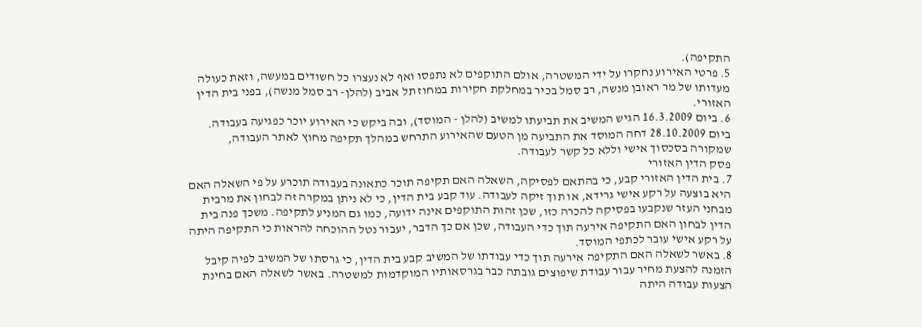התקיפה).
5. פרטי האירוע נחקרו על ידי המשטרה, אולם התוקפים לא נתפסו ואף לא נעצרו כל חשודים במעשה, וזאת כעולה מעדותו של מר ראובן מנשה, רב סמל בכיר במחלקת חקירות במחוז תל אביב (להלן- רב סמל מנשה), בפני בית הדין האזורי.
6. ביום 16.3.2009 הגיש המשיב את תביעתו למשיב (להלן - המוסד), ובה ביקש כי האירוע יוכר כפגיעה בעבודה. ביום 28.10.2009 דחה המוסד את התביעה מן הטעם שהאירוע התרחש במהלך תקיפה מחוץ לאתר העבודה, שמקורה בסכסוך אישי וללא כל קשר לעבודה.
פסק הדין האזורי
7. בית הדין האזורי קבע, כי בהתאם לפסיקה, השאלה האם תקיפה תוכר כתאונה בעבודה תוכרע על פי השאלה האם היא בוצעה על רקע אישי גרידא, או תוך זיקה לעבודה. עוד קבע בית הדין, כי לא ניתן במקרה זה לבחון את מרבית מבחני העזר שנקבעו בפסיקה להכרה כזו, שכן זהות התוקפים אינה ידועה, כמו גם המניע לתקיפה. משכך פנה בית הדין לבחון האם התקיפה אירעה תוך כדי העבודה, שכן אם כך הדבר, יעבור נטל ההוכחה להראות כי התקיפה היתה על רקע אישי עובר לכתפי המוסד.
8. באשר לשאלה האם התקיפה אירעה תוך כדי עבודתו של המשיב קבע בית הדין, כי גרסתו של המשיב לפיה קיבל הזמנה להצעת מחיר עבור עבודת שיפוצים גובתה כבר בגרסאותיו המוקדמות למשטרה. באשר לשאלה האם בחינת הצעות עבודה היתה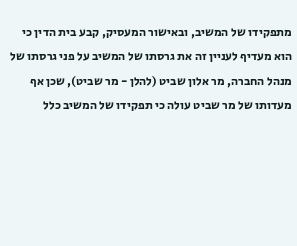מתפקידו של המשיב, ובאישור המעסיק, קבע בית הדין כי הוא מעדיף לעניין זה את גרסתו של המשיב על פני גרסתו של מנהל החברה, מר אלון שביט (להלן - מר שביט), שכן אף מעדותו של מר שביט עולה כי תפקידו של המשיב כלל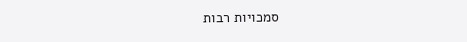סמכויות רבות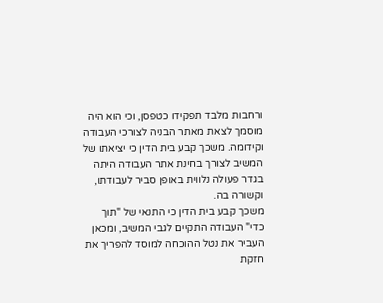ורחבות מלבד תפקידו כטפסן, וכי הוא היה מוסמך לצאת מאתר הבניה לצורכי העבודה וקידומה. משכך קבע בית הדין כי יציאתו של המשיב לצורך בחינת אתר העבודה היתה בגדר פעולה נלווית באופן סביר לעבודתו, וקשורה בה.
משכך קבע בית הדין כי התנאי של "תוך כדי" העבודה התקיים לגבי המשיב, ומכאן העביר את נטל ההוכחה למוסד להפריך את חזקת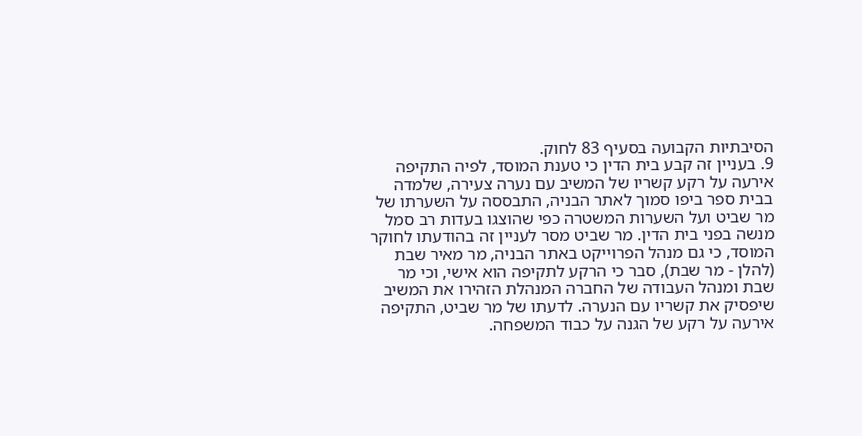הסיבתיות הקבועה בסעיף 83 לחוק.
9. בעניין זה קבע בית הדין כי טענת המוסד, לפיה התקיפה אירעה על רקע קשריו של המשיב עם נערה צעירה, שלמדה בבית ספר ביפו סמוך לאתר הבניה, התבססה על השערתו של מר שביט ועל השערות המשטרה כפי שהוצגו בעדות רב סמל מנשה בפני בית הדין. מר שביט מסר לעניין זה בהודעתו לחוקר המוסד, כי גם מנהל הפרוייקט באתר הבניה, מר מאיר שבת (להלן - מר שבת), סבר כי הרקע לתקיפה הוא אישי, וכי מר שבת ומנהל העבודה של החברה המנהלת הזהירו את המשיב שיפסיק את קשריו עם הנערה. לדעתו של מר שביט, התקיפה אירעה על רקע של הגנה על כבוד המשפחה.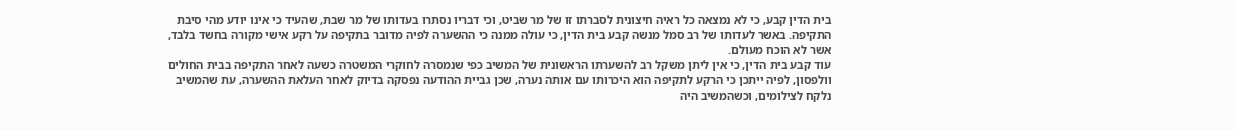בית הדין קבע, כי לא נמצאה כל ראיה חיצונית לסברתו זו של מר שביט, וכי דבריו נסתרו בעדותו של מר שבת, שהעיד כי אינו יודע מהי סיבת התקיפה. באשר לעדותו של רב סמל מנשה קבע בית הדין, כי עולה ממנה כי ההשערה לפיה מדובר בתקיפה על רקע אישי מקורה בחשד בלבד, אשר לא הוכח מעולם.
עוד קבע בית הדין, כי אין ליתן משקל רב להשערתו הראשונית של המשיב כפי שנמסרה לחוקרי המשטרה כשעה לאחר התקיפה בבית החולים וולפסון, לפיה ייתכן כי הרקע לתקיפה הוא היכרותו עם אותה נערה, שכן גביית ההודעה נפסקה בדיוק לאחר העלאת ההשערה, עת שהמשיב נלקח לצילומים, וכשהמשיב היה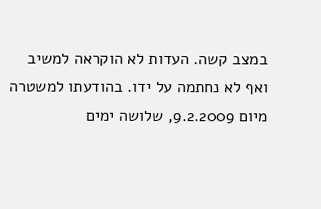במצב קשה. העדות לא הוקראה למשיב ואף לא נחתמה על ידו. בהודעתו למשטרה מיום 9.2.2009, שלושה ימים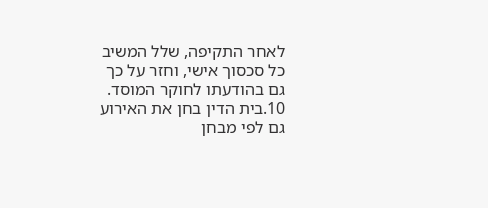לאחר התקיפה, שלל המשיב כל סכסוך אישי, וחזר על כך גם בהודעתו לחוקר המוסד.
10.בית הדין בחן את האירוע גם לפי מבחן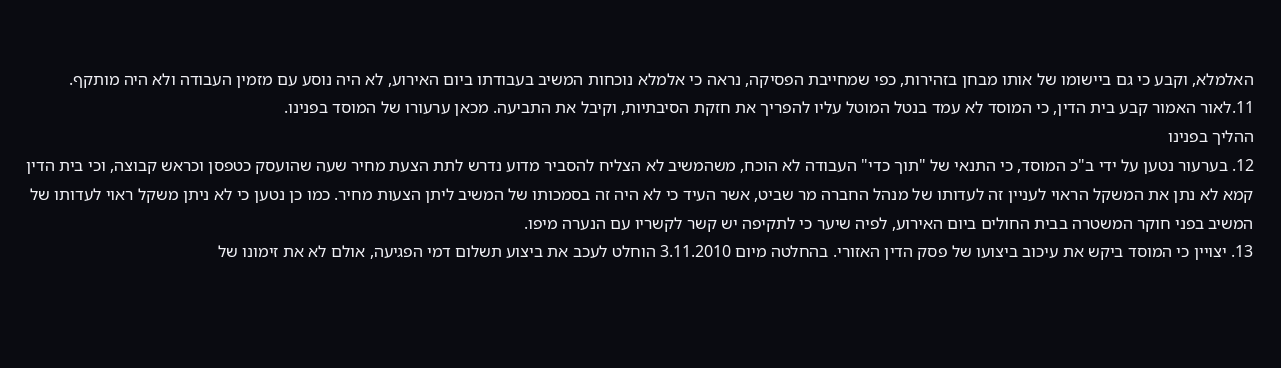האלמלא, וקבע כי גם ביישומו של אותו מבחן בזהירות, כפי שמחייבת הפסיקה, נראה כי אלמלא נוכחות המשיב בעבודתו ביום האירוע, לא היה נוסע עם מזמין העבודה ולא היה מותקף.
11.לאור האמור קבע בית הדין, כי המוסד לא עמד בנטל המוטל עליו להפריך את חזקת הסיבתיות, וקיבל את התביעה. מכאן ערעורו של המוסד בפנינו.
ההליך בפנינו
12. בערעור נטען על ידי ב"כ המוסד, כי התנאי של "תוך כדי" העבודה לא הוכח, משהמשיב לא הצליח להסביר מדוע נדרש לתת הצעת מחיר שעה שהועסק כטפסן וכראש קבוצה, וכי בית הדין קמא לא נתן את המשקל הראוי לעניין זה לעדותו של מנהל החברה מר שביט, אשר העיד כי לא היה זה בסמכותו של המשיב ליתן הצעות מחיר. כמו כן נטען כי לא ניתן משקל ראוי לעדותו של המשיב בפני חוקר המשטרה בבית החולים ביום האירוע, לפיה שיער כי לתקיפה יש קשר לקשריו עם הנערה מיפו.
13. יצויין כי המוסד ביקש את עיכוב ביצועו של פסק הדין האזורי. בהחלטה מיום 3.11.2010 הוחלט לעכב את ביצוע תשלום דמי הפגיעה, אולם לא את זימונו של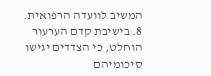המשיב לוועדה הרפואית.
8. בישיבת קדם הערעור הוחלט, כי הצדדים יגישו סיכומיהם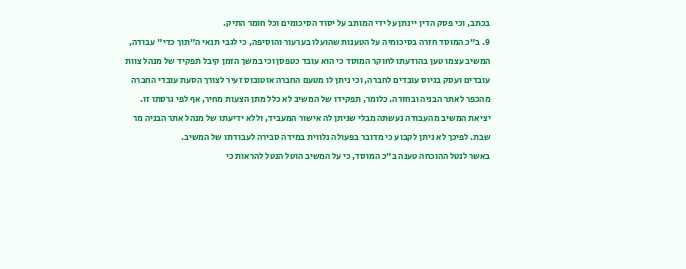בכתב, וכי פסק הדין יינתן על ידי המותב על יסוד הסיכומים וכל חומר התיק.
9. ב"כ המוסד חזרה בסיכומיה על הטענות שהועלו בערעור והוסיפה, כי לגבי תנאי ה"תוך כדי" עבודה, המשיב עצמו טען בהודעתו לחוקר המוסד כי הוא עובד כטפסן וכי במשך הזמן קיבל תפקיד של מנהל צוות עובדים ועסק בגיוס עובדים לחברה, וכי ניתן לו מטעם החברה אוטובוס זעיר לצורך הסעת עובדי החברה מהכפר לאתר הבניה ובחזרה. כלומר, תפקידו של המשיב לא כלל מתן הצעות מחיר, אף לפי גרסתו זו. יציאת המשיב מהעבודה נעשתה מבלי שניתן לה אישור המעביד, וללא ידיעתו של מנהל אתר הבניה מר שבת. לפיכך לא ניתן לקבוע כי מדובר בפעולה נלווית במידה סבירה לעבודתו של המשיב.
באשר לנטל ההוכחה טענה ב"כ המוסד, כי על המשיב הוטל הנטל להראות כי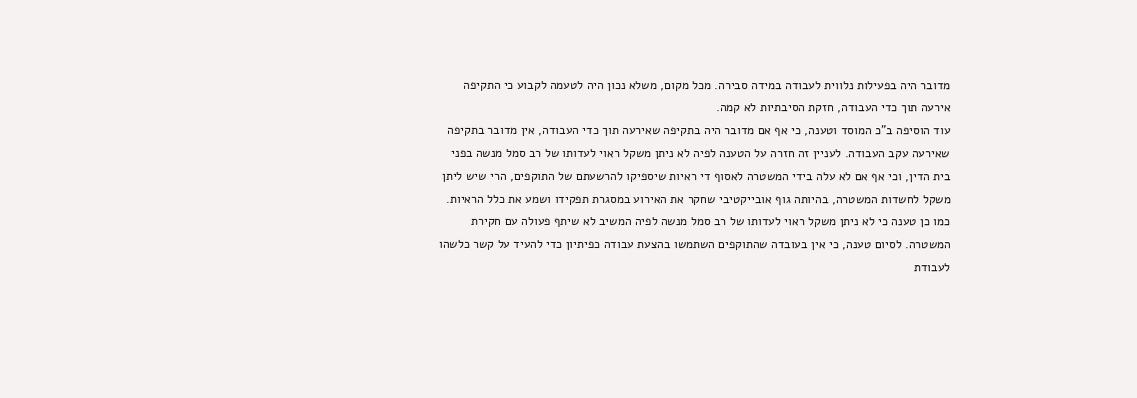מדובר היה בפעילות נלווית לעבודה במידה סבירה. מכל מקום, משלא נכון היה לטעמה לקבוע כי התקיפה אירעה תוך כדי העבודה, חזקת הסיבתיות לא קמה.
עוד הוסיפה ב"כ המוסד וטענה, כי אף אם מדובר היה בתקיפה שאירעה תוך כדי העבודה, אין מדובר בתקיפה שאירעה עקב העבודה. לעניין זה חזרה על הטענה לפיה לא ניתן משקל ראוי לעדותו של רב סמל מנשה בפני בית הדין, וכי אף אם לא עלה בידי המשטרה לאסוף די ראיות שיספיקו להרשעתם של התוקפים, הרי שיש ליתן משקל לחשדות המשטרה, בהיותה גוף אובייקטיבי שחקר את האירוע במסגרת תפקידו ושמע את כלל הראיות. כמו כן טענה כי לא ניתן משקל ראוי לעדותו של רב סמל מנשה לפיה המשיב לא שיתף פעולה עם חקירת המשטרה. לסיום טענה, כי אין בעובדה שהתוקפים השתמשו בהצעת עבודה כפיתיון כדי להעיד על קשר כלשהו לעבודת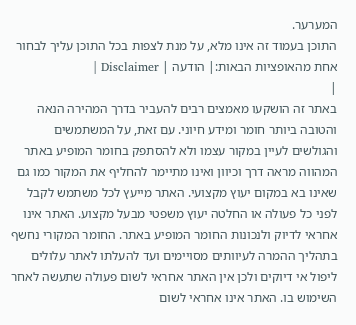המערער.
התוכן בעמוד זה אינו מלא, על מנת לצפות בכל התוכן עליך לבחור אחת מהאופציות הבאות:| הודעה | Disclaimer |
|
באתר זה הושקעו מאמצים רבים להעביר בדרך המהירה הנאה והטובה ביותר חומר ומידע חיוני. עם זאת, על המשתמשים והגולשים לעיין במקור עצמו ולא להסתפק בחומר המופיע באתר המהווה מראה דרך וכיוון ואינו מתיימר להחליף את המקור כמו גם שאינו בא במקום יעוץ מקצועי. האתר מייעץ לכל משתמש לקבל לפני כל פעולה או החלטה יעוץ משפטי מבעל מקצוע. האתר אינו אחראי לדיוק ולנכונות החומר המופיע באתר. החומר המקורי נחשף בתהליך ההמרה לעיוותים מסויימים ועד להעלתו לאתר עלולים ליפול אי דיוקים ולכן אין האתר אחראי לשום פעולה שתעשה לאחר השימוש בו. האתר אינו אחראי לשום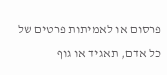פרסום או לאמיתות פרטים של כל אדם, תאגיד או גוף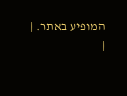המופיע באתר. |
|